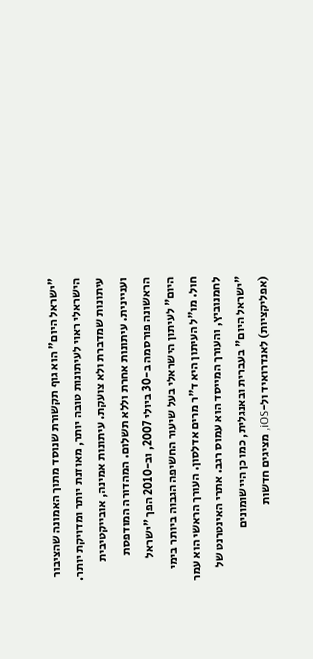"ישראל היום" הוא גוף תקשורת שנוסד מתוך האמונה שהציבור הישראלי ראוי לעיתונות טובה יותר, מאוזנת יותר ומדויקת יותר. עיתונות שמדברת ולא צועקת. עיתונות אמינה, אובייקטיבית ועניינית. עיתונות אחרת וללא תשלום. המהדורה המודפסת הראשונה פורסמה ב-30 ביולי 2007, וב-2010 הפך "ישראל היום" לעיתון הישראלי בעל שיעור החשיפה הגבוה ביותר בימי חול. מו"ל העיתון היא ד"ר מרים אדלסון. העורך הראשי הוא עמר לחמנוביץ, והעורך המייסד הוא עמוס רגב. אתרי האינטרנט של "ישראל היום" בעברית ובאנגלית, כמו כן היישומונים (אפליקציות) לאנדרואיד ול-iOS, מציגים חדשות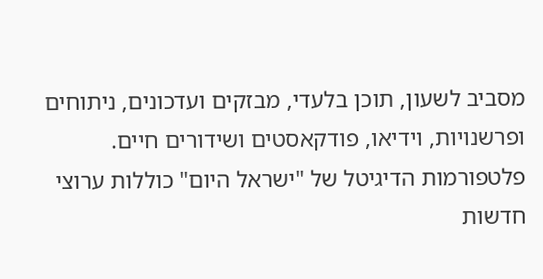מסביב לשעון, תוכן בלעדי, מבזקים ועדכונים, ניתוחים ופרשנויות, וידיאו, פודקאסטים ושידורים חיים. פלטפורמות הדיגיטל של "ישראל היום" כוללות ערוצי חדשות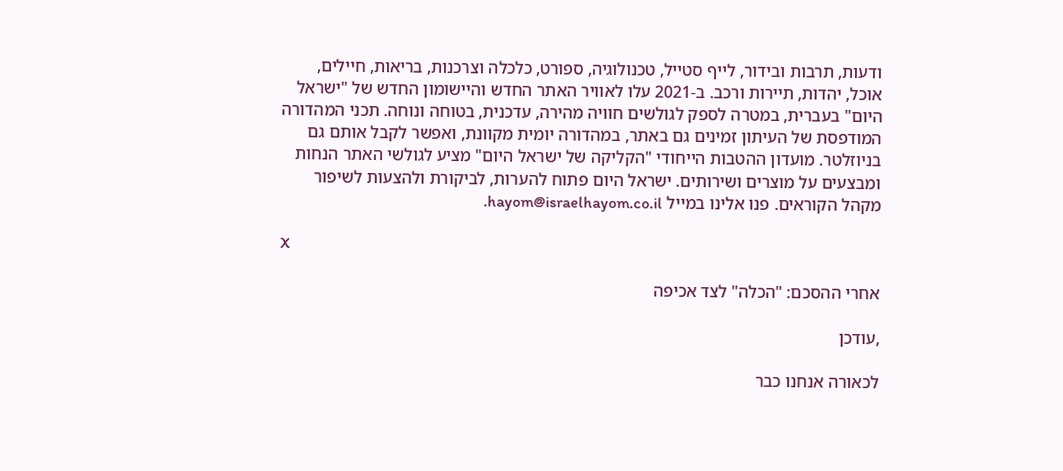ודעות, תרבות ובידור, לייף סטייל, טכנולוגיה, ספורט, כלכלה וצרכנות, בריאות, חיילים, אוכל, יהדות, תיירות ורכב. ב-2021 עלו לאוויר האתר החדש והיישומון החדש של "ישראל היום" בעברית, במטרה לספק לגולשים חוויה מהירה, עדכנית, בטוחה ונוחה. תכני המהדורה המודפסת של העיתון זמינים גם באתר, במהדורה יומית מקוונת, ואפשר לקבל אותם גם בניוזלטר. מועדון ההטבות הייחודי "הקליקה של ישראל היום" מציע לגולשי האתר הנחות ומבצעים על מוצרים ושירותים. ישראל היום פתוח להערות, לביקורת ולהצעות לשיפור מקהל הקוראים. פנו אלינו במייל hayom@israelhayom.co.il.

X

אחרי ההסכם: "הכלה" לצד אכיפה

,עודכן

לכאורה אנחנו כבר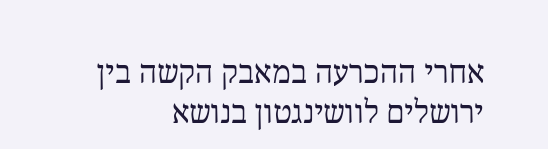אחרי ההכרעה במאבק הקשה בין ירושלים לוושינגטון בנושא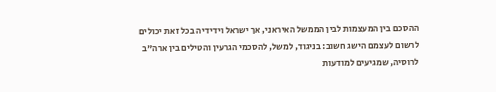ההסכם בין המעצמות לבין הממשל האיראני, אך ישראל וידידיה בכל זאת יכולים לרשום לעצמם הישג חשוב: בניגוד, למשל, להסכמי הגרעין והטילים בין ארה"ב לרוסיה, שמגיעים למודעות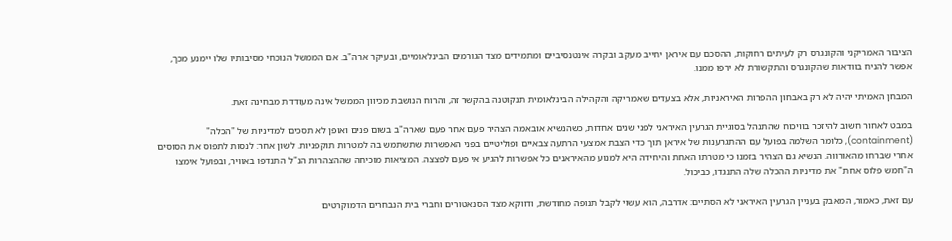הציבור האמריקני והקונגרס רק לעיתים רחוקות, ההסכם עם איראן יחייב מעקב ובקרה אינטנסיביים ומתמידים מצד הגורמים הבינלאומיים, ובעיקר ארה"ב. אם הממשל הנוכחי מסיבותיו שלו יימנע מכך, אפשר להניח בוודאות שהקונגרס והתקשורת לא ירפו ממנו.

המבחן האמיתי יהיה לא רק באבחון ההפרות האיראניות, אלא בצעדים שאמריקה והקהילה הבינלאומית תנקוטנה בהקשר זה, והרוח הנושבת מכיוון הממשל אינה מעודדת מבחינה זאת.

במבט לאחור חשוב להיזכר בוויכוח שהתנהל בסוגיית הגרעין האיראני לפני שנים אחדות, כשהנשיא אובאמה הצהיר פעם אחר פעם שארה"ב בשום פנים ואופן לא תסכים למדיניות של "הכלה" (containment), כלומר השלמה בפועל עם ההתגרענות של איראן תוך כדי הצבת אמצעי הרתעה צבאיים ופוליטיים בפני האפשרות שתשתמש בה למטרות תוקפניות. לשון אחר: לנסות לתפוס את הסוסים אחרי שברחו מהאורווה. הנשיא גם הצהיר בזמנו כי מטרתו האחת והיחידה היא למנוע מהאיראנים כל אפשרות להגיע אי פעם לפצצה. המציאות מוכיחה שההצהרות הנ"ל התנדפו באוויר, ובפועל אימצו ה"חמש פלוס אחת" את מדיניות ההכלה שלה התנגדו, כביכול.

עם זאת, כאמור, המאבק בעניין הגרעין האיראני לא הסתיים: אדרבה, הוא עשוי לקבל תנופה מחודשת, ודווקא מצד הסנאטורים וחברי בית הנבחרים הדמוקרטים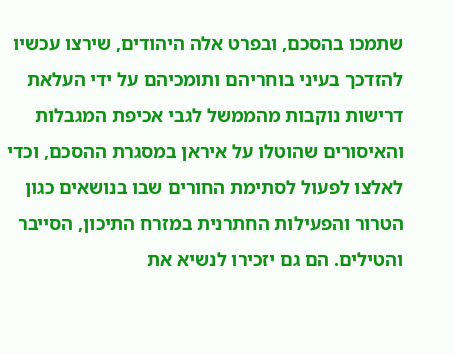שתמכו בהסכם, ובפרט אלה היהודים, שירצו עכשיו להזדכך בעיני בוחריהם ותומכיהם על ידי העלאת דרישות נוקבות מהממשל לגבי אכיפת המגבלות והאיסורים שהוטלו על איראן במסגרת ההסכם, וכדי לאלצו לפעול לסתימת החורים שבו בנושאים כגון הטרור והפעילות החתרנית במזרח התיכון, הסייבר והטילים. הם גם יזכירו לנשיא את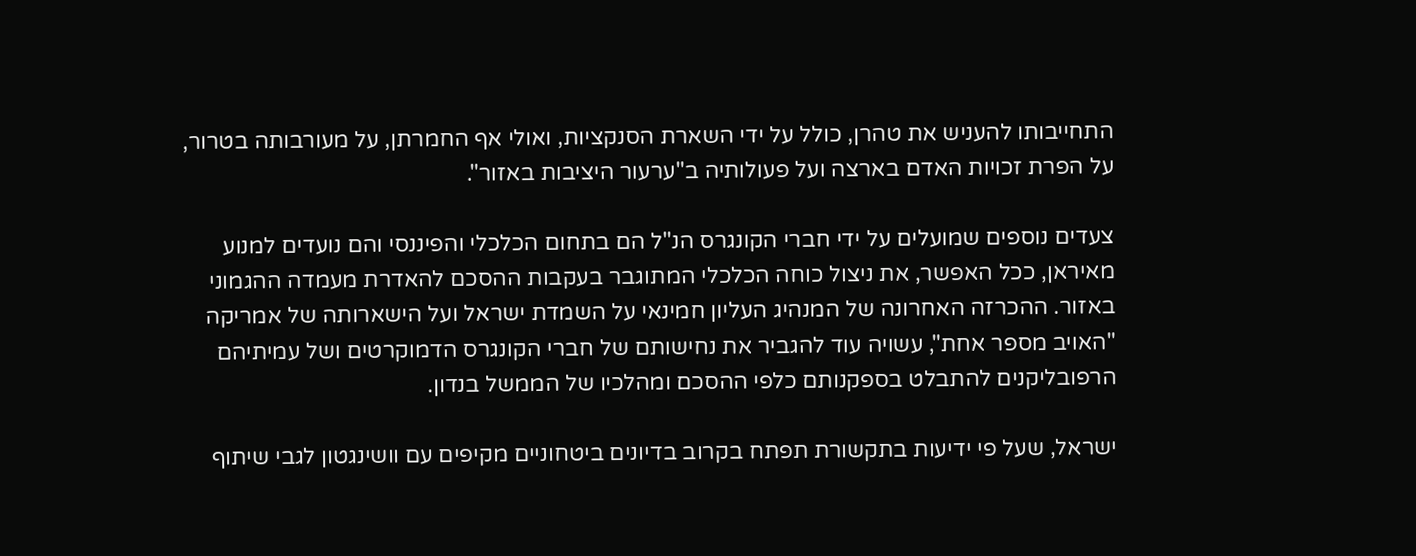התחייבותו להעניש את טהרן, כולל על ידי השארת הסנקציות, ואולי אף החמרתן, על מעורבותה בטרור, על הפרת זכויות האדם בארצה ועל פעולותיה ב"ערעור היציבות באזור".

צעדים נוספים שמועלים על ידי חברי הקונגרס הנ"ל הם בתחום הכלכלי והפיננסי והם נועדים למנוע מאיראן, ככל האפשר, את ניצול כוחה הכלכלי המתוגבר בעקבות ההסכם להאדרת מעמדה ההגמוני באזור. ההכרזה האחרונה של המנהיג העליון חמינאי על השמדת ישראל ועל הישארותה של אמריקה "האויב מספר אחת", עשויה עוד להגביר את נחישותם של חברי הקונגרס הדמוקרטים ושל עמיתיהם הרפובליקנים להתבלט בספקנותם כלפי ההסכם ומהלכיו של הממשל בנדון.

ישראל, שעל פי ידיעות בתקשורת תפתח בקרוב בדיונים ביטחוניים מקיפים עם וושינגטון לגבי שיתוף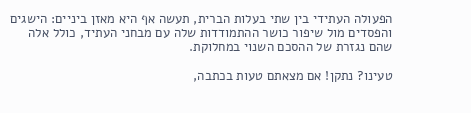הפעולה העתידי בין שתי בעלות הברית, תעשה אף היא מאזן ביניים: הישגים והפסדים מול שיפור כושר ההתמודדות שלה עם מבחני העתיד, כולל אלה שהם נגזרת של ההסכם השנוי במחלוקת.

טעינו? נתקן! אם מצאתם טעות בכתבה,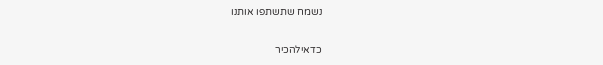נשמח שתשתפו אותנו

כדאילהכיר